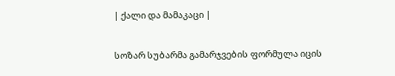| ქალი და მამაკაცი |

სოზარ სუბარმა გამარჯვების ფორმულა იცის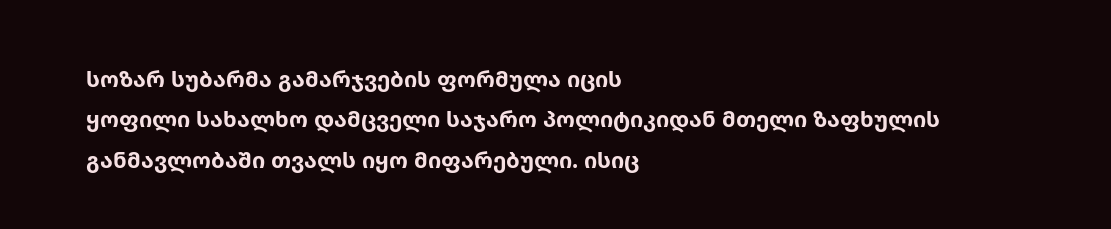სოზარ სუბარმა გამარჯვების ფორმულა იცის
ყოფილი სახალხო დამცველი საჯარო პოლიტიკიდან მთელი ზაფხულის განმავლობაში თვალს იყო მიფარებული. ისიც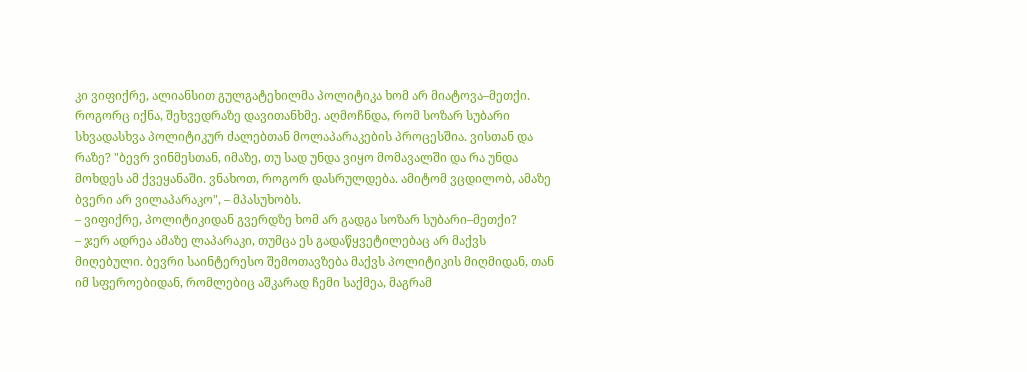კი ვიფიქრე, ალიანსით გულგატეხილმა პოლიტიკა ხომ არ მიატოვა–მეთქი. როგორც იქნა, შეხვედრაზე დავითანხმე. აღმოჩნდა, რომ სოზარ სუბარი სხვადასხვა პოლიტიკურ ძალებთან მოლაპარაკების პროცესშია. ვისთან და რაზე? "ბევრ ვინმესთან, იმაზე, თუ სად უნდა ვიყო მომავალში და რა უნდა მოხდეს ამ ქვეყანაში. ვნახოთ, როგორ დასრულდება. ამიტომ ვცდილობ, ამაზე ბვერი არ ვილაპარაკო", – მპასუხობს.
– ვიფიქრე, პოლიტიკიდან გვერდზე ხომ არ გადგა სოზარ სუბარი–მეთქი?
– ჯერ ადრეა ამაზე ლაპარაკი, თუმცა ეს გადაწყვეტილებაც არ მაქვს მიღებული. ბევრი საინტერესო შემოთავზება მაქვს პოლიტიკის მიღმიდან, თან იმ სფეროებიდან, რომლებიც აშკარად ჩემი საქმეა, მაგრამ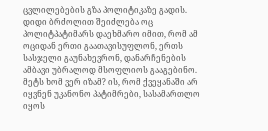ცვლილებების გზა პოლიტიკაზე გადის. დიდი ბრძოლით შეიძლება ოც პოლიტპატიმარს დაეხმარო იმით, რომ ამ ოციდან ერთი გაათავისუფლონ, ერთს სასჯელი გაუნახევრონ, დანარჩენების ამბავი უბრალოდ მსოფლიოს გააგებინო. მეტს ხომ ვერ იზამ? ის, რომ ქვეყანაში არ იყვნენ უკანონო პატიმრები, სასამართლო იყოს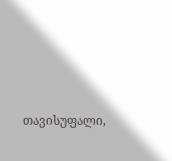თავისუფალი,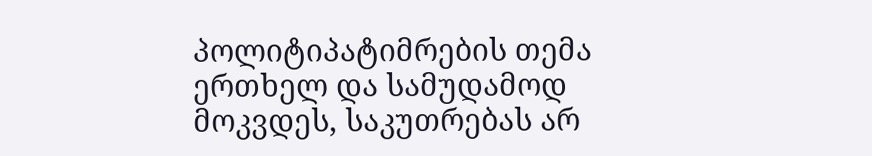პოლიტიპატიმრების თემა ერთხელ და სამუდამოდ მოკვდეს, საკუთრებას არ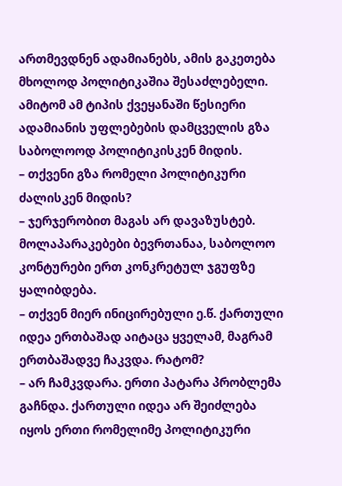ართმევდნენ ადამიანებს, ამის გაკეთება მხოლოდ პოლიტიკაშია შესაძლებელი. ამიტომ ამ ტიპის ქვეყანაში წესიერი ადამიანის უფლებების დამცველის გზა საბოლოოდ პოლიტიკისკენ მიდის.
– თქვენი გზა რომელი პოლიტიკური ძალისკენ მიდის?
– ჯერჯერობით მაგას არ დავაზუსტებ. მოლაპარაკებები ბევრთანაა, საბოლოო კონტურები ერთ კონკრეტულ ჯგუფზე ყალიბდება.
– თქვენ მიერ ინიცირებული ე.წ. ქართული იდეა ერთბაშად აიტაცა ყველამ, მაგრამ ერთბაშადვე ჩაკვდა. რატომ?
– არ ჩამკვდარა. ერთი პატარა პრობლემა გაჩნდა. ქართული იდეა არ შეიძლება იყოს ერთი რომელიმე პოლიტიკური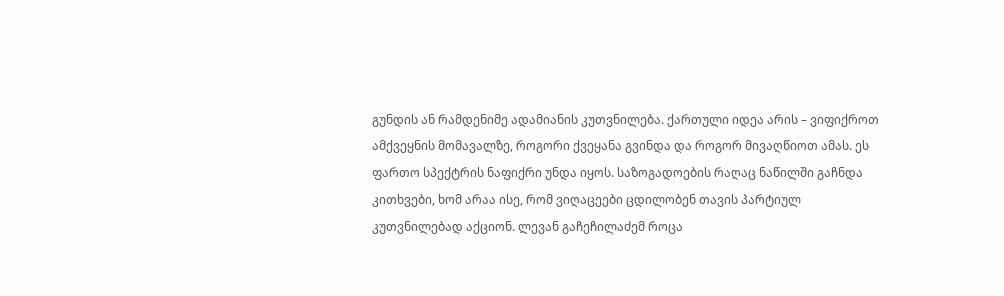გუნდის ან რამდენიმე ადამიანის კუთვნილება. ქართული იდეა არის – ვიფიქროთ ამქვეყნის მომავალზე, როგორი ქვეყანა გვინდა და როგორ მივაღწიოთ ამას. ეს ფართო სპექტრის ნაფიქრი უნდა იყოს. საზოგადოების რაღაც ნაწილში გაჩნდა კითხვები, ხომ არაა ისე, რომ ვიღაცეები ცდილობენ თავის პარტიულ კუთვნილებად აქციონ. ლევან გაჩეჩილაძემ როცა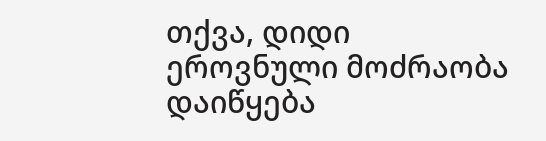თქვა, დიდი ეროვნული მოძრაობა დაიწყება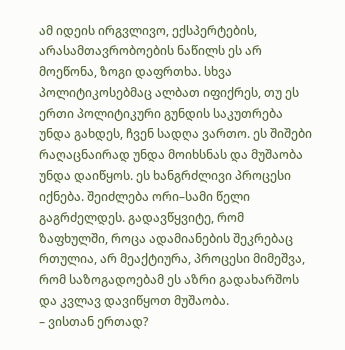ამ იდეის ირგვლივო, ექსპერტების, არასამთავრობოების ნაწილს ეს არ მოეწონა, ზოგი დაფრთხა. სხვა პოლიტიკოსებმაც ალბათ იფიქრეს, თუ ეს ერთი პოლიტიკური გუნდის საკუთრება უნდა გახდეს, ჩვენ სადღა ვართო. ეს შიშები რაღაცნაირად უნდა მოიხსნას და მუშაობა უნდა დაიწყოს. ეს ხანგრძლივი პროცესი იქნება. შეიძლება ორი–სამი წელი გაგრძელდეს. გადავწყვიტე, რომ ზაფხულში, როცა ადამიანების შეკრებაც რთულია, არ მეაქტიურა, პროცესი მიმეშვა, რომ საზოგადოებამ ეს აზრი გადახარშოს და კვლავ დავიწყოთ მუშაობა.
– ვისთან ერთად?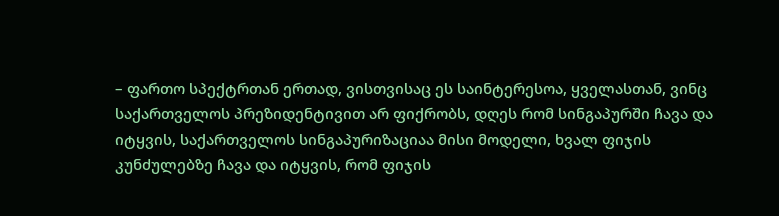– ფართო სპექტრთან ერთად, ვისთვისაც ეს საინტერესოა, ყველასთან, ვინც საქართველოს პრეზიდენტივით არ ფიქრობს, დღეს რომ სინგაპურში ჩავა და იტყვის, საქართველოს სინგაპურიზაციაა მისი მოდელი, ხვალ ფიჯის კუნძულებზე ჩავა და იტყვის, რომ ფიჯის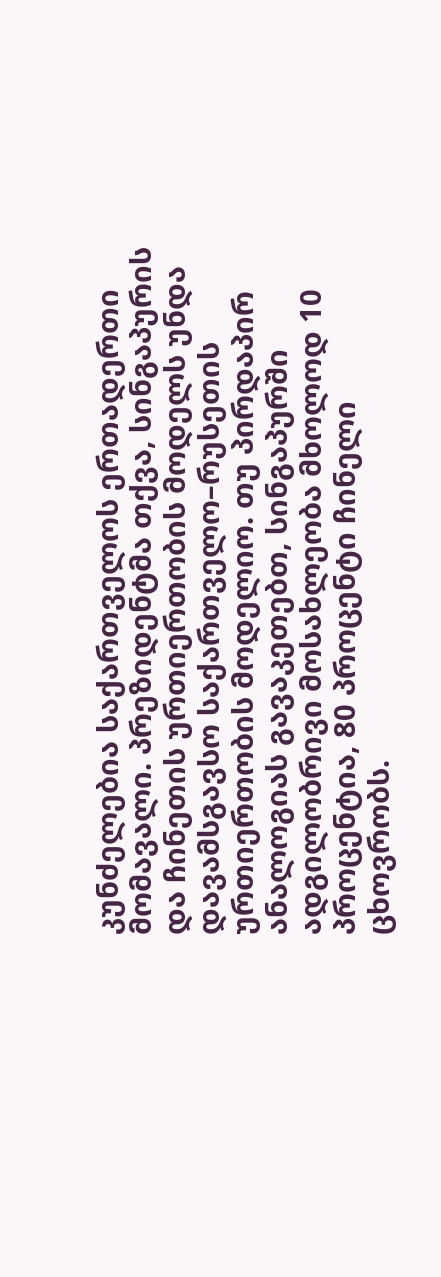კუნძელებია საქართველოს ერთადერთი მომავალი. პრეზიდენტმა თქვა, სინგაპურის და ჩინეთის ურთიერთობის მოდელს უნდა დავამსგავსო საქართველო–რუსეთის ურთიერთობის მოდელიო. თუ პირდაპირ ანალოგიას გავაკეთებთ, სინგაპურში ადგილობრივი მოსახლეობა მხოლოდ 10 პროცენტია, 80 პროცენტი ჩინელი ცხოვრობს.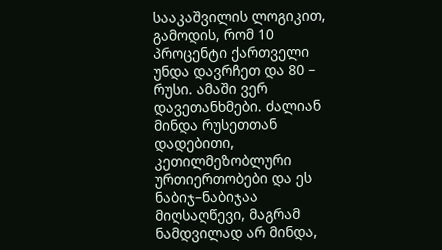სააკაშვილის ლოგიკით, გამოდის, რომ 10 პროცენტი ქართველი უნდა დავრჩეთ და 80 – რუსი. ამაში ვერ დავეთანხმები. ძალიან მინდა რუსეთთან დადებითი, კეთილმეზობლური ურთიერთობები და ეს ნაბიჯ–ნაბიჯაა მიღსაღწევი, მაგრამ ნამდვილად არ მინდა,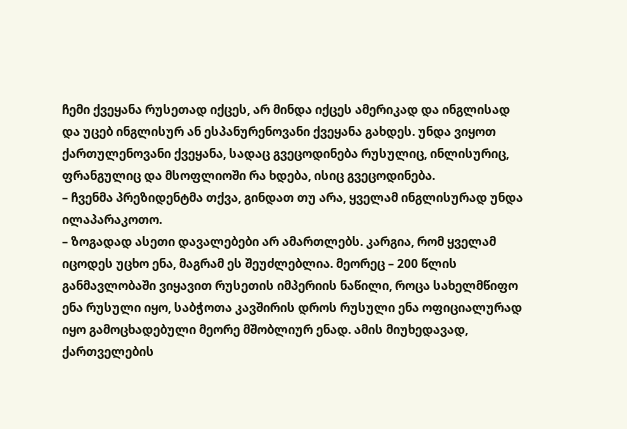ჩემი ქვეყანა რუსეთად იქცეს, არ მინდა იქცეს ამერიკად და ინგლისად და უცებ ინგლისურ ან ესპანურენოვანი ქვეყანა გახდეს. უნდა ვიყოთ ქართულენოვანი ქვეყანა, სადაც გვეცოდინება რუსულიც, ინლისურიც, ფრანგულიც და მსოფლიოში რა ხდება, ისიც გვეცოდინება.
– ჩვენმა პრეზიდენტმა თქვა, გინდათ თუ არა, ყველამ ინგლისურად უნდა ილაპარაკოთო.
– ზოგადად ასეთი დავალებები არ ამართლებს. კარგია, რომ ყველამ იცოდეს უცხო ენა, მაგრამ ეს შეუძლებლია. მეორეც – 200 წლის განმავლობაში ვიყავით რუსეთის იმპერიის ნაწილი, როცა სახელმწიფო ენა რუსული იყო, საბჭოთა კავშირის დროს რუსული ენა ოფიციალურად იყო გამოცხადებული მეორე მშობლიურ ენად. ამის მიუხედავად, ქართველების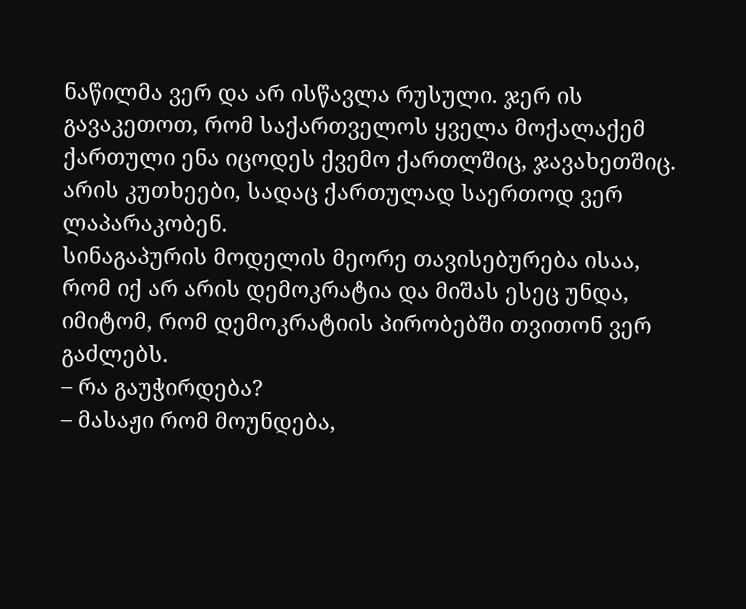ნაწილმა ვერ და არ ისწავლა რუსული. ჯერ ის გავაკეთოთ, რომ საქართველოს ყველა მოქალაქემ ქართული ენა იცოდეს ქვემო ქართლშიც, ჯავახეთშიც. არის კუთხეები, სადაც ქართულად საერთოდ ვერ ლაპარაკობენ.
სინაგაპურის მოდელის მეორე თავისებურება ისაა, რომ იქ არ არის დემოკრატია და მიშას ესეც უნდა, იმიტომ, რომ დემოკრატიის პირობებში თვითონ ვერ გაძლებს.
– რა გაუჭირდება?
– მასაჟი რომ მოუნდება,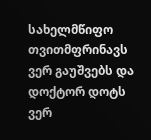სახელმწიფო თვითმფრინავს ვერ გაუშვებს და დოქტორ დოტს ვერ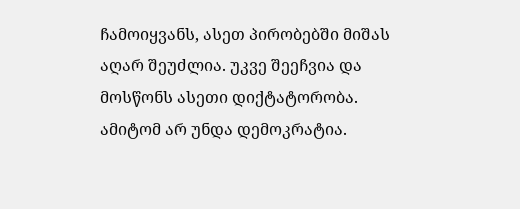ჩამოიყვანს, ასეთ პირობებში მიშას აღარ შეუძლია. უკვე შეეჩვია და მოსწონს ასეთი დიქტატორობა. ამიტომ არ უნდა დემოკრატია.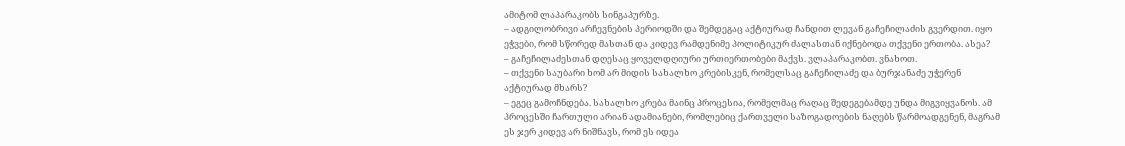ამიტომ ლაპარაკობს სინგაპურზე.
– ადგილობრივი არჩევნების პერიოდში და შემდეგაც აქტიურად ჩანდით ლევან გაჩეჩილაძის გვერდით. იყო ეჭვები, რომ სწორედ მასთან და კიდევ რამდენიმე პოლიტიკურ ძალასთან იქნებოდა თქვენი ერთობა. ასეა?
– გაჩეჩილაძესთან დღესაც ყოველდღიური ურთიერთობები მაქვს. ვლაპარაკობთ. ვნახოთ.
– თქვენი საუბარი ხომ არ მიდის სახალხო კრებისკენ, რომელსაც გაჩეჩილაძე და ბურჯანაძე უჭერენ აქტიურად მხარს?
– ეგეც გამოჩნდება. სახალხო კრება მაინც პროცესია, რომელმაც რაღაც შედეგებამდე უნდა მიგვიყვანოს. ამ პროცესში ჩართული არიან ადამიანები, რომლებიც ქართველი საზოგადოების ნაღებს წარმოადგენენ, მაგრამ ეს ჯერ კიდევ არ ნიშნავს, რომ ეს იდეა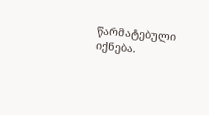წარმატებული იქნება.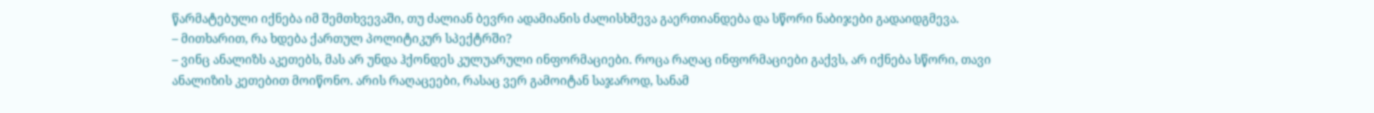წარმატებული იქნება იმ შემთხვევაში, თუ ძალიან ბევრი ადამიანის ძალისხმევა გაერთიანდება და სწორი ნაბიჯები გადაიდგმევა.
– მითხარით, რა ხდება ქართულ პოლიტიკურ სპექტრში?
– ვინც ანალიზს აკეთებს, მას არ უნდა ჰქონდეს კულუარული ინფორმაციები. როცა რაღაც ინფორმაციები გაქვს, არ იქნება სწორი, თავი ანალიზის კეთებით მოიწონო. არის რაღაცეები, რასაც ვერ გამოიტან საჯაროდ, სანამ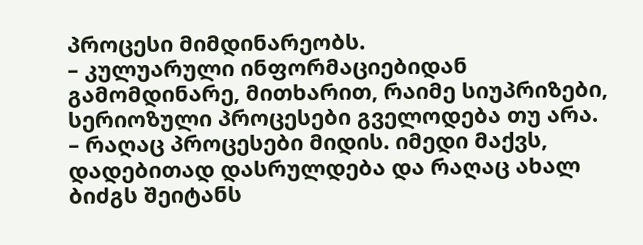პროცესი მიმდინარეობს.
– კულუარული ინფორმაციებიდან გამომდინარე, მითხარით, რაიმე სიუპრიზები, სერიოზული პროცესები გველოდება თუ არა.
– რაღაც პროცესები მიდის. იმედი მაქვს, დადებითად დასრულდება და რაღაც ახალ ბიძგს შეიტანს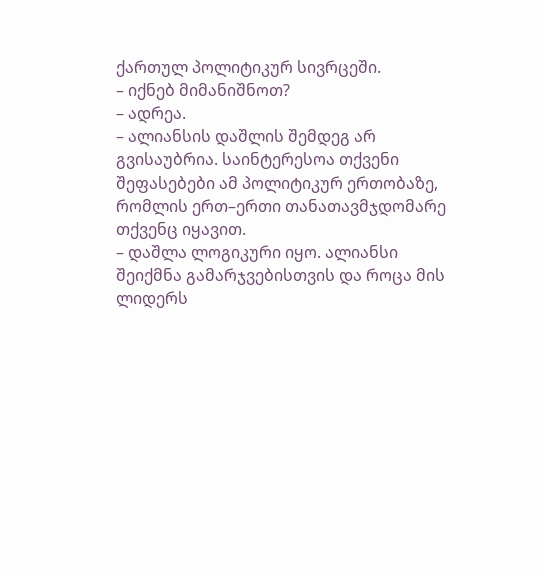ქართულ პოლიტიკურ სივრცეში.
– იქნებ მიმანიშნოთ?
– ადრეა.
– ალიანსის დაშლის შემდეგ არ გვისაუბრია. საინტერესოა თქვენი შეფასებები ამ პოლიტიკურ ერთობაზე, რომლის ერთ–ერთი თანათავმჯდომარე თქვენც იყავით.
– დაშლა ლოგიკური იყო. ალიანსი შეიქმნა გამარჯვებისთვის და როცა მის ლიდერს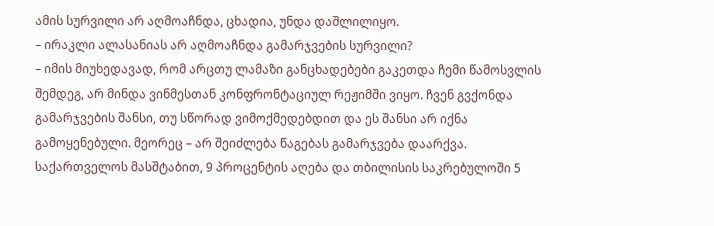ამის სურვილი არ აღმოაჩნდა, ცხადია, უნდა დაშლილიყო.
– ირაკლი ალასანიას არ აღმოაჩნდა გამარჯვების სურვილი?
– იმის მიუხედავად, რომ არცთუ ლამაზი განცხადებები გაკეთდა ჩემი წამოსვლის შემდეგ, არ მინდა ვინმესთან კონფრონტაციულ რეჟიმში ვიყო. ჩვენ გვქონდა გამარჯვების შანსი, თუ სწორად ვიმოქმედებდით და ეს შანსი არ იქნა გამოყენებული. მეორეც – არ შეიძლება წაგებას გამარჯვება დაარქვა. საქართველოს მასშტაბით, 9 პროცენტის აღება და თბილისის საკრებულოში 5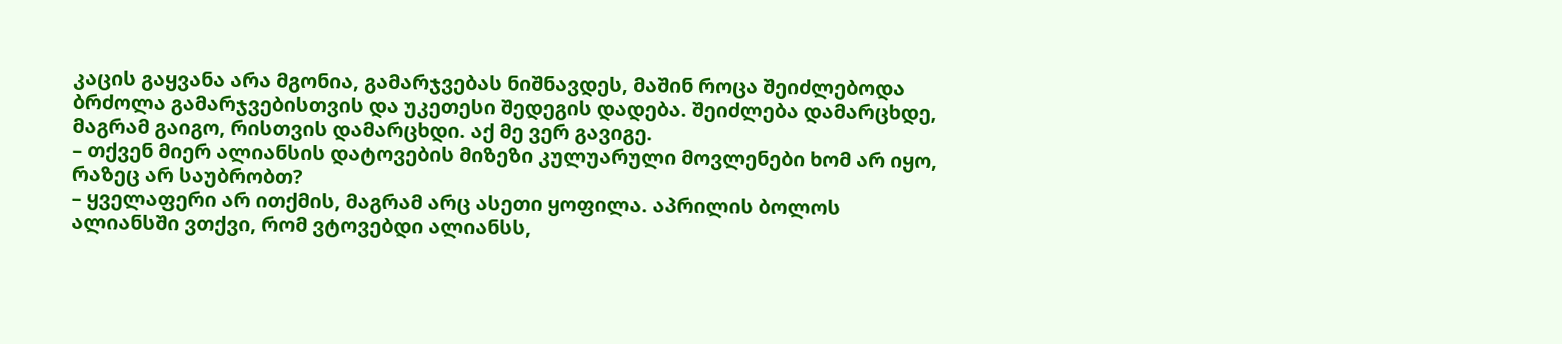კაცის გაყვანა არა მგონია, გამარჯვებას ნიშნავდეს, მაშინ როცა შეიძლებოდა ბრძოლა გამარჯვებისთვის და უკეთესი შედეგის დადება. შეიძლება დამარცხდე, მაგრამ გაიგო, რისთვის დამარცხდი. აქ მე ვერ გავიგე.
– თქვენ მიერ ალიანსის დატოვების მიზეზი კულუარული მოვლენები ხომ არ იყო, რაზეც არ საუბრობთ?
– ყველაფერი არ ითქმის, მაგრამ არც ასეთი ყოფილა. აპრილის ბოლოს ალიანსში ვთქვი, რომ ვტოვებდი ალიანსს,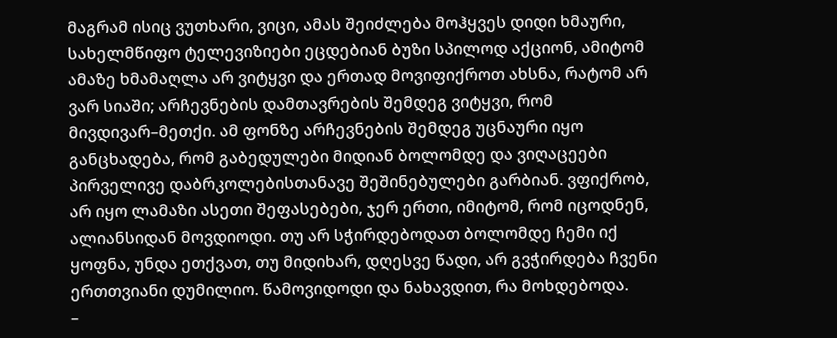მაგრამ ისიც ვუთხარი, ვიცი, ამას შეიძლება მოჰყვეს დიდი ხმაური, სახელმწიფო ტელევიზიები ეცდებიან ბუზი სპილოდ აქციონ, ამიტომ ამაზე ხმამაღლა არ ვიტყვი და ერთად მოვიფიქროთ ახსნა, რატომ არ ვარ სიაში; არჩევნების დამთავრების შემდეგ ვიტყვი, რომ მივდივარ–მეთქი. ამ ფონზე არჩევნების შემდეგ უცნაური იყო განცხადება, რომ გაბედულები მიდიან ბოლომდე და ვიღაცეები პირველივე დაბრკოლებისთანავე შეშინებულები გარბიან. ვფიქრობ, არ იყო ლამაზი ასეთი შეფასებები, ჯერ ერთი, იმიტომ, რომ იცოდნენ, ალიანსიდან მოვდიოდი. თუ არ სჭირდებოდათ ბოლომდე ჩემი იქ ყოფნა, უნდა ეთქვათ, თუ მიდიხარ, დღესვე წადი, არ გვჭირდება ჩვენი ერთთვიანი დუმილიო. წამოვიდოდი და ნახავდით, რა მოხდებოდა.
–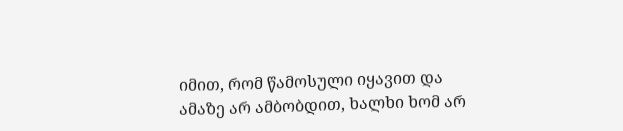იმით, რომ წამოსული იყავით და ამაზე არ ამბობდით, ხალხი ხომ არ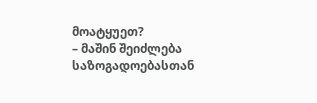მოატყუეთ?
– მაშინ შეიძლება საზოგადოებასთან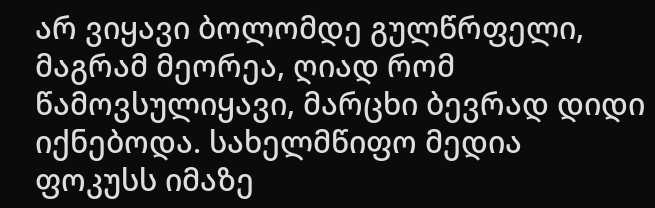არ ვიყავი ბოლომდე გულწრფელი, მაგრამ მეორეა, ღიად რომ წამოვსულიყავი, მარცხი ბევრად დიდი იქნებოდა. სახელმწიფო მედია ფოკუსს იმაზე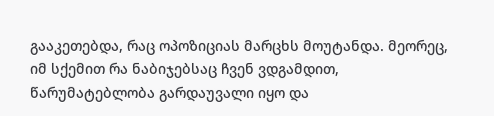გააკეთებდა, რაც ოპოზიციას მარცხს მოუტანდა. მეორეც, იმ სქემით რა ნაბიჯებსაც ჩვენ ვდგამდით, წარუმატებლობა გარდაუვალი იყო და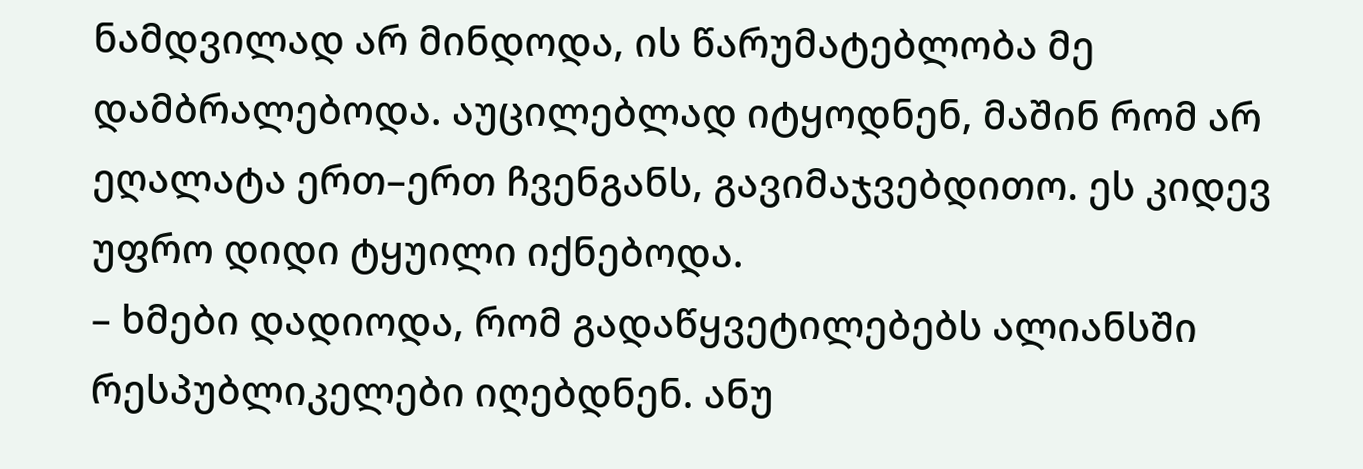ნამდვილად არ მინდოდა, ის წარუმატებლობა მე დამბრალებოდა. აუცილებლად იტყოდნენ, მაშინ რომ არ ეღალატა ერთ–ერთ ჩვენგანს, გავიმაჯვებდითო. ეს კიდევ უფრო დიდი ტყუილი იქნებოდა.
– ხმები დადიოდა, რომ გადაწყვეტილებებს ალიანსში რესპუბლიკელები იღებდნენ. ანუ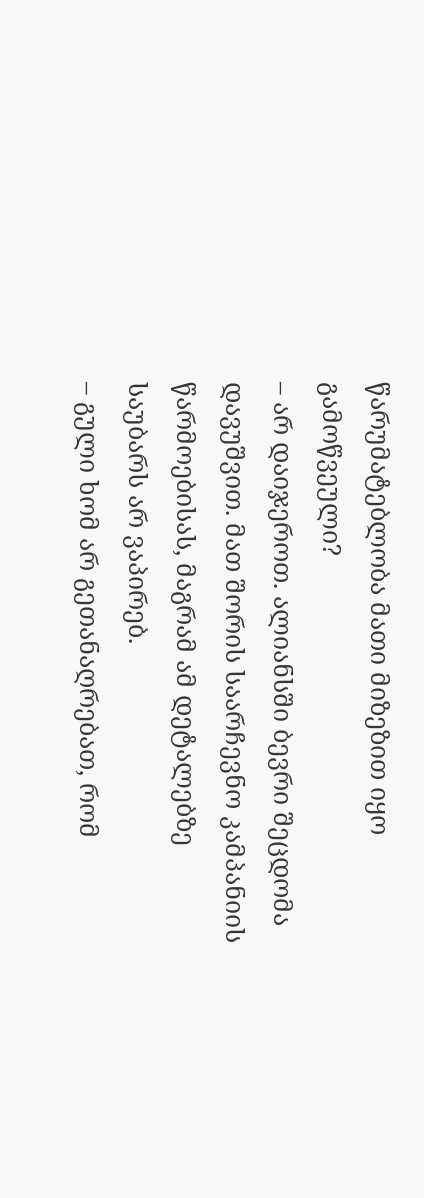წარუმატებლობა მათი მიზეზით იყო გამოწვეული?
– არ დაიჯეროთ. ალიანსში ბევრი შეცდომა დავუშვით. მათ შორის საარჩევნო კამპანიის წარმოებისას, მაგრამ ამ დეტალებზე საუბარს არ ვაპირებ.
– გული ხომ არ გეთანაღრებათ, რომ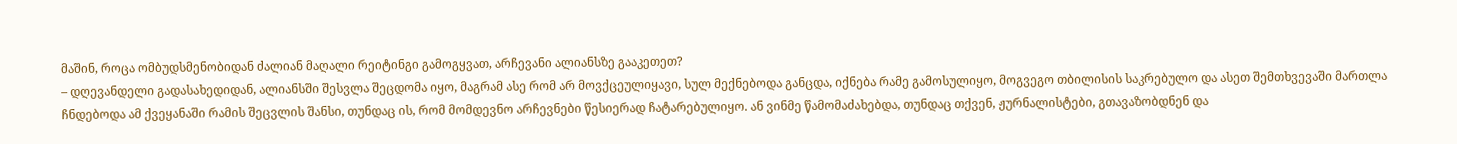მაშინ, როცა ომბუდსმენობიდან ძალიან მაღალი რეიტინგი გამოგყვათ, არჩევანი ალიანსზე გააკეთეთ?
– დღევანდელი გადასახედიდან, ალიანსში შესვლა შეცდომა იყო, მაგრამ ასე რომ არ მოვქცეულიყავი, სულ მექნებოდა განცდა, იქნება რამე გამოსულიყო, მოგვეგო თბილისის საკრებულო და ასეთ შემთხვევაში მართლა ჩნდებოდა ამ ქვეყანაში რამის შეცვლის შანსი, თუნდაც ის, რომ მომდევნო არჩევნები წესიერად ჩატარებულიყო. ან ვინმე წამომაძახებდა, თუნდაც თქვენ, ჟურნალისტები, გთავაზობდნენ და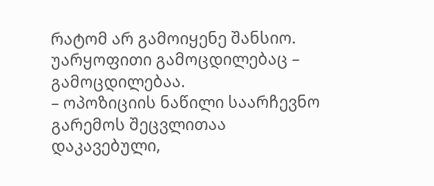რატომ არ გამოიყენე შანსიო. უარყოფითი გამოცდილებაც – გამოცდილებაა.
– ოპოზიციის ნაწილი საარჩევნო გარემოს შეცვლითაა დაკავებული,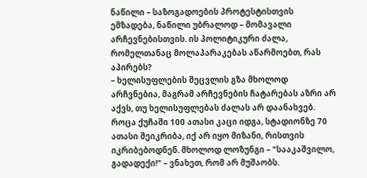ნაწილი – საზოგადოების პროტესტისთვის ემზადება, ნაწილი უბრალოდ – მომავალი არჩევნებისთვის. ის პოლიტიკური ძალა, რომელთანაც მოლაპარაკებას აწარმოებთ, რას აპირებს?
– ხელისუფლების შეცვლის გზა მხოლოდ არჩვნებია, მაგრამ არჩევნების ჩატარებას აზრი არ აქვს, თუ ხელისუფლებას ძალას არ დაანახვებ. როცა ქუჩაში 100 ათასი კაცი იდგა, სტადიონზე 70 ათასი შეიკრიბა, იქ არ იყო მიზანი, რისთვის იკრიბებოდნენ. მხოლოდ ლოზუნგი – "სააკაშვილო, გადადექი!" – ვნახეთ, რომ არ მუშაობს.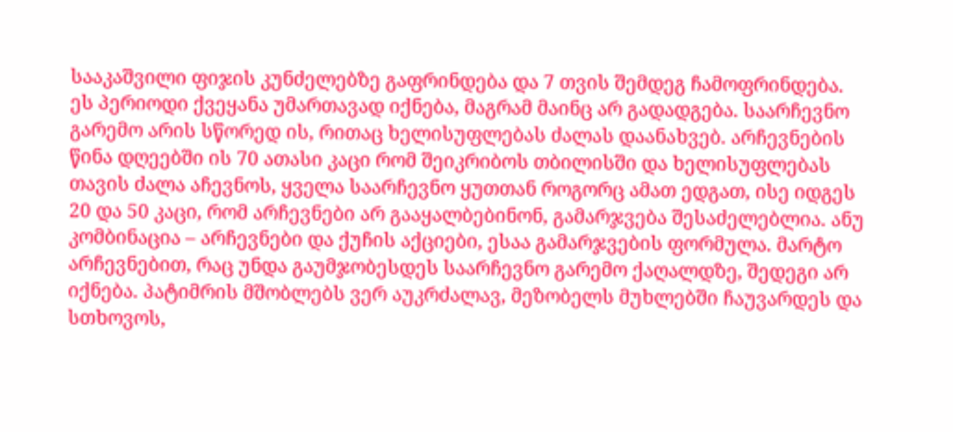სააკაშვილი ფიჯის კუნძელებზე გაფრინდება და 7 თვის შემდეგ ჩამოფრინდება. ეს პერიოდი ქვეყანა უმართავად იქნება, მაგრამ მაინც არ გადადგება. საარჩევნო გარემო არის სწორედ ის, რითაც ხელისუფლებას ძალას დაანახვებ. არჩევნების წინა დღეებში ის 70 ათასი კაცი რომ შეიკრიბოს თბილისში და ხელისუფლებას თავის ძალა აჩევნოს, ყველა საარჩევნო ყუთთან როგორც ამათ ედგათ, ისე იდგეს 20 და 50 კაცი, რომ არჩევნები არ გააყალბებინონ, გამარჯვება შესაძელებლია. ანუ კომბინაცია – არჩევნები და ქუჩის აქციები, ესაა გამარჯვების ფორმულა. მარტო არჩევნებით, რაც უნდა გაუმჯობესდეს საარჩევნო გარემო ქაღალდზე, შედეგი არ იქნება. პატიმრის მშობლებს ვერ აუკრძალავ, მეზობელს მუხლებში ჩაუვარდეს და სთხოვოს,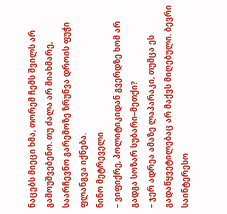ნაცებს მიეცი ხმა, თორემ ჩემს შვილს არ გამოუშვებენო. თუ ძალა არ მიახმარე, საარჩევნო გარემოზე ზრუნვა დროის ფუჭი ფლანგვა იქნება.
ნინო მეტრეველი
– ვიფიქრე, პოლიტიკიდან გვერდზე ხომ არ გადგა სოზარ სუბარი–მეთქი?
– ჯერ ადრეა ამაზე ლაპარაკი, თუმცა ეს გადაწყვეტილებაც არ მაქვს მიღებული. ბევრი საინტერესო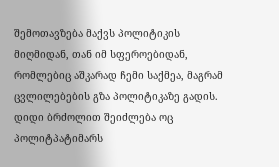შემოთავზება მაქვს პოლიტიკის მიღმიდან, თან იმ სფეროებიდან, რომლებიც აშკარად ჩემი საქმეა, მაგრამ ცვლილებების გზა პოლიტიკაზე გადის. დიდი ბრძოლით შეიძლება ოც პოლიტპატიმარს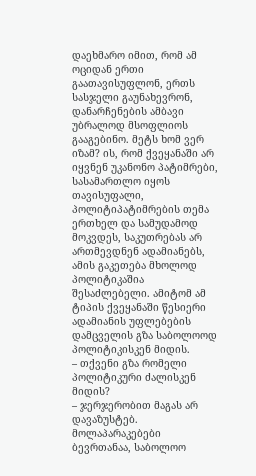დაეხმარო იმით, რომ ამ ოციდან ერთი გაათავისუფლონ, ერთს სასჯელი გაუნახევრონ, დანარჩენების ამბავი უბრალოდ მსოფლიოს გააგებინო. მეტს ხომ ვერ იზამ? ის, რომ ქვეყანაში არ იყვნენ უკანონო პატიმრები, სასამართლო იყოს თავისუფალი, პოლიტიპატიმრების თემა ერთხელ და სამუდამოდ მოკვდეს, საკუთრებას არ ართმევდნენ ადამიანებს, ამის გაკეთება მხოლოდ პოლიტიკაშია შესაძლებელი. ამიტომ ამ ტიპის ქვეყანაში წესიერი ადამიანის უფლებების დამცველის გზა საბოლოოდ პოლიტიკისკენ მიდის.
– თქვენი გზა რომელი პოლიტიკური ძალისკენ მიდის?
– ჯერჯერობით მაგას არ დავაზუსტებ. მოლაპარაკებები ბევრთანაა, საბოლოო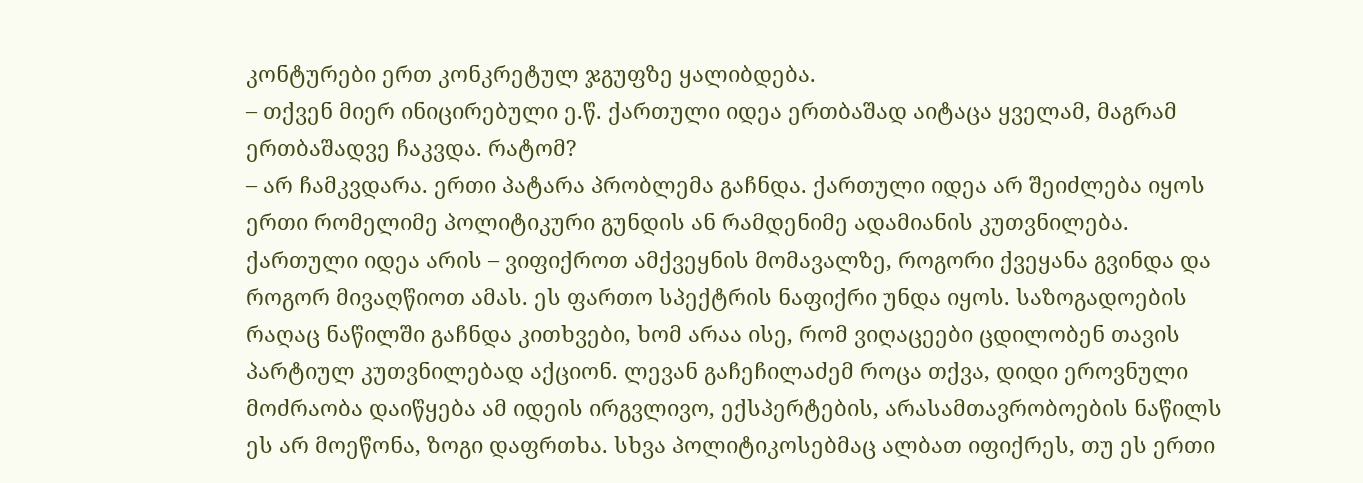კონტურები ერთ კონკრეტულ ჯგუფზე ყალიბდება.
– თქვენ მიერ ინიცირებული ე.წ. ქართული იდეა ერთბაშად აიტაცა ყველამ, მაგრამ ერთბაშადვე ჩაკვდა. რატომ?
– არ ჩამკვდარა. ერთი პატარა პრობლემა გაჩნდა. ქართული იდეა არ შეიძლება იყოს ერთი რომელიმე პოლიტიკური გუნდის ან რამდენიმე ადამიანის კუთვნილება. ქართული იდეა არის – ვიფიქროთ ამქვეყნის მომავალზე, როგორი ქვეყანა გვინდა და როგორ მივაღწიოთ ამას. ეს ფართო სპექტრის ნაფიქრი უნდა იყოს. საზოგადოების რაღაც ნაწილში გაჩნდა კითხვები, ხომ არაა ისე, რომ ვიღაცეები ცდილობენ თავის პარტიულ კუთვნილებად აქციონ. ლევან გაჩეჩილაძემ როცა თქვა, დიდი ეროვნული მოძრაობა დაიწყება ამ იდეის ირგვლივო, ექსპერტების, არასამთავრობოების ნაწილს ეს არ მოეწონა, ზოგი დაფრთხა. სხვა პოლიტიკოსებმაც ალბათ იფიქრეს, თუ ეს ერთი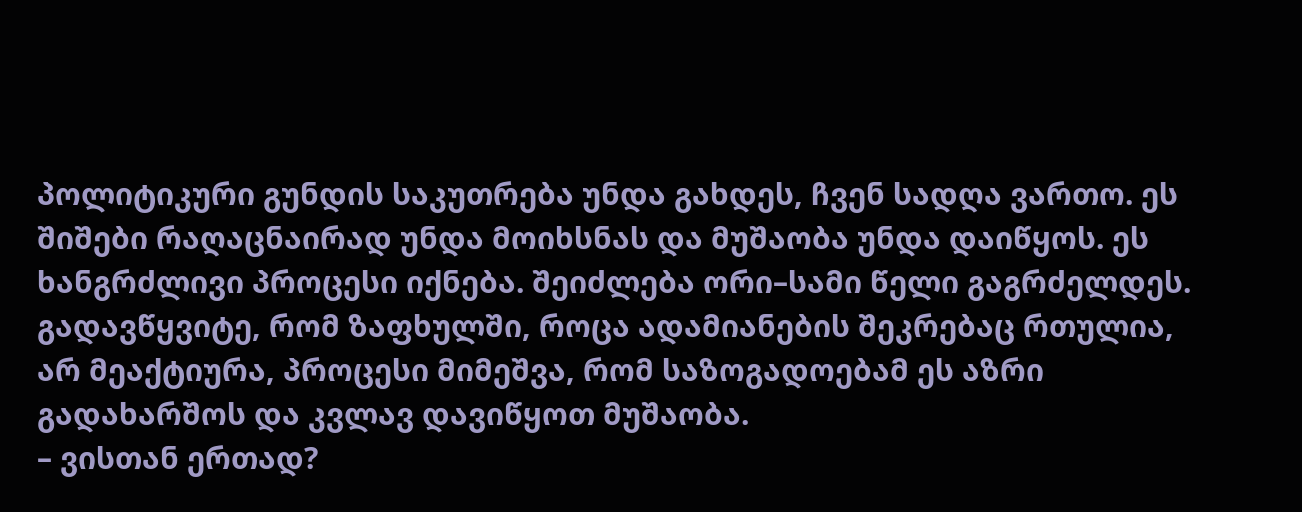პოლიტიკური გუნდის საკუთრება უნდა გახდეს, ჩვენ სადღა ვართო. ეს შიშები რაღაცნაირად უნდა მოიხსნას და მუშაობა უნდა დაიწყოს. ეს ხანგრძლივი პროცესი იქნება. შეიძლება ორი–სამი წელი გაგრძელდეს. გადავწყვიტე, რომ ზაფხულში, როცა ადამიანების შეკრებაც რთულია, არ მეაქტიურა, პროცესი მიმეშვა, რომ საზოგადოებამ ეს აზრი გადახარშოს და კვლავ დავიწყოთ მუშაობა.
– ვისთან ერთად?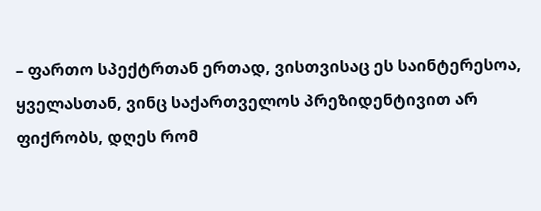– ფართო სპექტრთან ერთად, ვისთვისაც ეს საინტერესოა, ყველასთან, ვინც საქართველოს პრეზიდენტივით არ ფიქრობს, დღეს რომ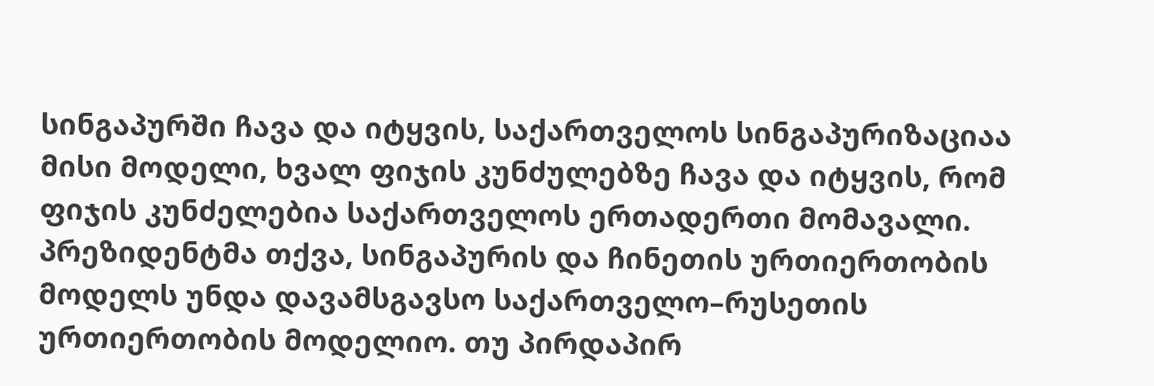სინგაპურში ჩავა და იტყვის, საქართველოს სინგაპურიზაციაა მისი მოდელი, ხვალ ფიჯის კუნძულებზე ჩავა და იტყვის, რომ ფიჯის კუნძელებია საქართველოს ერთადერთი მომავალი. პრეზიდენტმა თქვა, სინგაპურის და ჩინეთის ურთიერთობის მოდელს უნდა დავამსგავსო საქართველო–რუსეთის ურთიერთობის მოდელიო. თუ პირდაპირ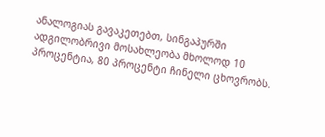ანალოგიას გავაკეთებთ, სინგაპურში ადგილობრივი მოსახლეობა მხოლოდ 10 პროცენტია, 80 პროცენტი ჩინელი ცხოვრობს.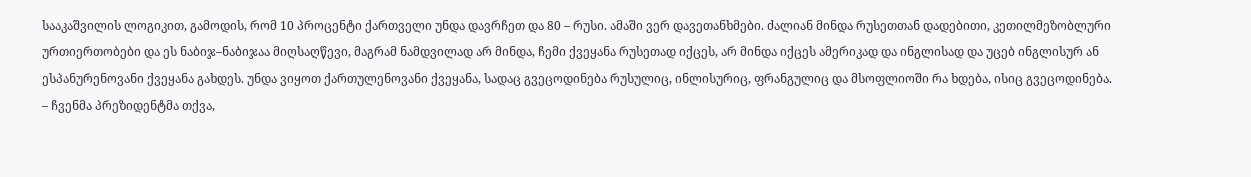სააკაშვილის ლოგიკით, გამოდის, რომ 10 პროცენტი ქართველი უნდა დავრჩეთ და 80 – რუსი. ამაში ვერ დავეთანხმები. ძალიან მინდა რუსეთთან დადებითი, კეთილმეზობლური ურთიერთობები და ეს ნაბიჯ–ნაბიჯაა მიღსაღწევი, მაგრამ ნამდვილად არ მინდა, ჩემი ქვეყანა რუსეთად იქცეს, არ მინდა იქცეს ამერიკად და ინგლისად და უცებ ინგლისურ ან ესპანურენოვანი ქვეყანა გახდეს. უნდა ვიყოთ ქართულენოვანი ქვეყანა, სადაც გვეცოდინება რუსულიც, ინლისურიც, ფრანგულიც და მსოფლიოში რა ხდება, ისიც გვეცოდინება.
– ჩვენმა პრეზიდენტმა თქვა,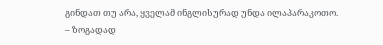გინდათ თუ არა, ყველამ ინგლისურად უნდა ილაპარაკოთო.
– ზოგადად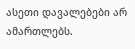ასეთი დავალებები არ ამართლებს.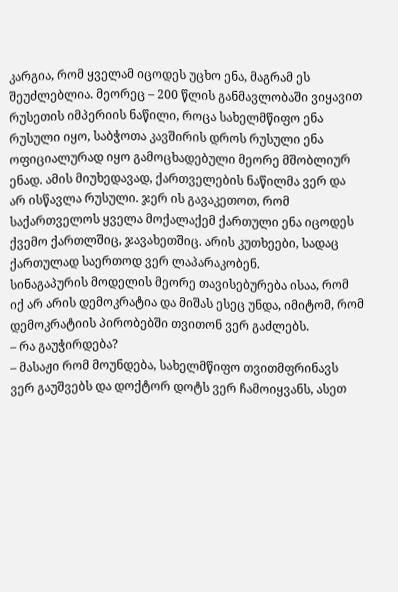კარგია, რომ ყველამ იცოდეს უცხო ენა, მაგრამ ეს შეუძლებლია. მეორეც – 200 წლის განმავლობაში ვიყავით რუსეთის იმპერიის ნაწილი, როცა სახელმწიფო ენა რუსული იყო, საბჭოთა კავშირის დროს რუსული ენა ოფიციალურად იყო გამოცხადებული მეორე მშობლიურ ენად. ამის მიუხედავად, ქართველების ნაწილმა ვერ და არ ისწავლა რუსული. ჯერ ის გავაკეთოთ, რომ საქართველოს ყველა მოქალაქემ ქართული ენა იცოდეს ქვემო ქართლშიც, ჯავახეთშიც. არის კუთხეები, სადაც ქართულად საერთოდ ვერ ლაპარაკობენ.
სინაგაპურის მოდელის მეორე თავისებურება ისაა, რომ იქ არ არის დემოკრატია და მიშას ესეც უნდა, იმიტომ, რომ დემოკრატიის პირობებში თვითონ ვერ გაძლებს.
– რა გაუჭირდება?
– მასაჟი რომ მოუნდება, სახელმწიფო თვითმფრინავს ვერ გაუშვებს და დოქტორ დოტს ვერ ჩამოიყვანს, ასეთ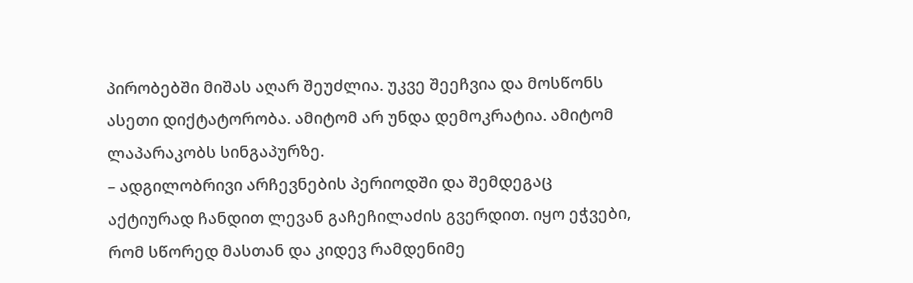პირობებში მიშას აღარ შეუძლია. უკვე შეეჩვია და მოსწონს ასეთი დიქტატორობა. ამიტომ არ უნდა დემოკრატია. ამიტომ ლაპარაკობს სინგაპურზე.
– ადგილობრივი არჩევნების პერიოდში და შემდეგაც აქტიურად ჩანდით ლევან გაჩეჩილაძის გვერდით. იყო ეჭვები, რომ სწორედ მასთან და კიდევ რამდენიმე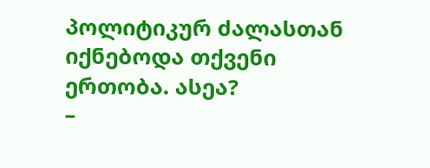პოლიტიკურ ძალასთან იქნებოდა თქვენი ერთობა. ასეა?
–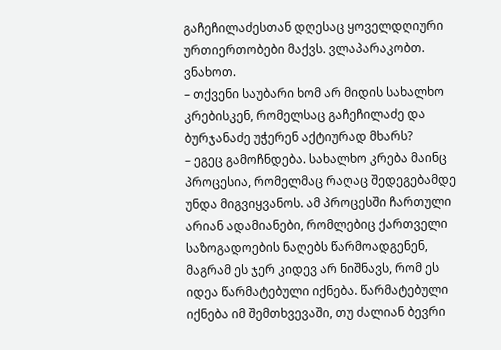გაჩეჩილაძესთან დღესაც ყოველდღიური ურთიერთობები მაქვს. ვლაპარაკობთ. ვნახოთ.
– თქვენი საუბარი ხომ არ მიდის სახალხო კრებისკენ, რომელსაც გაჩეჩილაძე და ბურჯანაძე უჭერენ აქტიურად მხარს?
– ეგეც გამოჩნდება. სახალხო კრება მაინც პროცესია, რომელმაც რაღაც შედეგებამდე უნდა მიგვიყვანოს. ამ პროცესში ჩართული არიან ადამიანები, რომლებიც ქართველი საზოგადოების ნაღებს წარმოადგენენ, მაგრამ ეს ჯერ კიდევ არ ნიშნავს, რომ ეს იდეა წარმატებული იქნება. წარმატებული იქნება იმ შემთხვევაში, თუ ძალიან ბევრი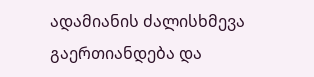ადამიანის ძალისხმევა გაერთიანდება და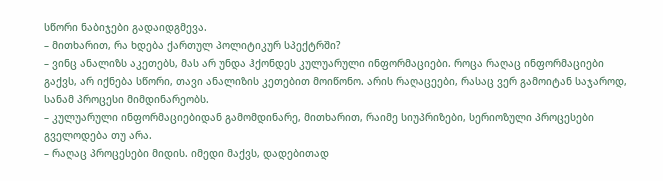სწორი ნაბიჯები გადაიდგმევა.
– მითხარით, რა ხდება ქართულ პოლიტიკურ სპექტრში?
– ვინც ანალიზს აკეთებს, მას არ უნდა ჰქონდეს კულუარული ინფორმაციები. როცა რაღაც ინფორმაციები გაქვს, არ იქნება სწორი, თავი ანალიზის კეთებით მოიწონო. არის რაღაცეები, რასაც ვერ გამოიტან საჯაროდ, სანამ პროცესი მიმდინარეობს.
– კულუარული ინფორმაციებიდან გამომდინარე, მითხარით, რაიმე სიუპრიზები, სერიოზული პროცესები გველოდება თუ არა.
– რაღაც პროცესები მიდის. იმედი მაქვს, დადებითად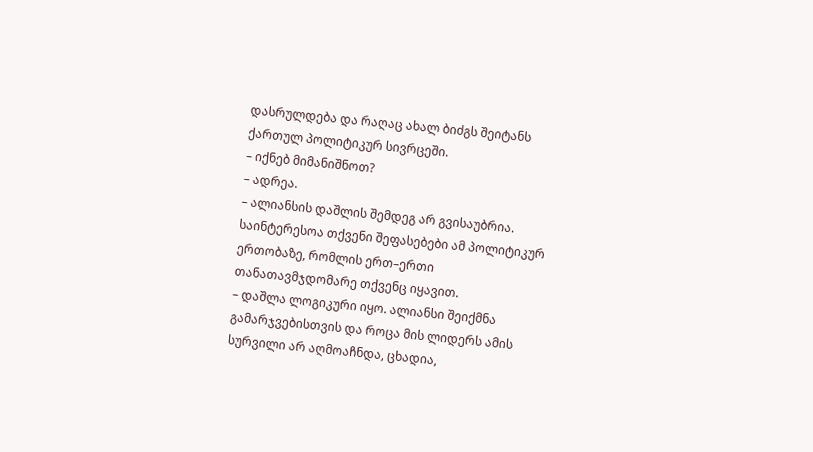დასრულდება და რაღაც ახალ ბიძგს შეიტანს ქართულ პოლიტიკურ სივრცეში.
– იქნებ მიმანიშნოთ?
– ადრეა.
– ალიანსის დაშლის შემდეგ არ გვისაუბრია. საინტერესოა თქვენი შეფასებები ამ პოლიტიკურ ერთობაზე, რომლის ერთ–ერთი თანათავმჯდომარე თქვენც იყავით.
– დაშლა ლოგიკური იყო. ალიანსი შეიქმნა გამარჯვებისთვის და როცა მის ლიდერს ამის სურვილი არ აღმოაჩნდა, ცხადია,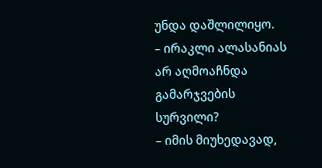უნდა დაშლილიყო.
– ირაკლი ალასანიას არ აღმოაჩნდა გამარჯვების სურვილი?
– იმის მიუხედავად,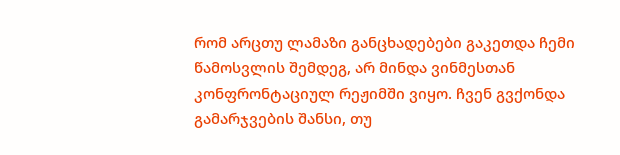რომ არცთუ ლამაზი განცხადებები გაკეთდა ჩემი წამოსვლის შემდეგ, არ მინდა ვინმესთან კონფრონტაციულ რეჟიმში ვიყო. ჩვენ გვქონდა გამარჯვების შანსი, თუ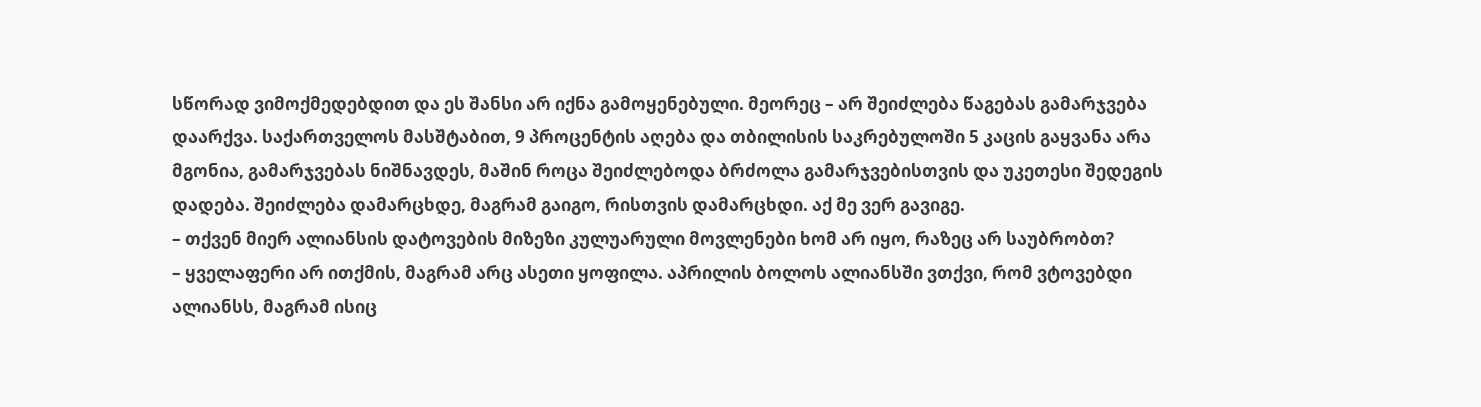სწორად ვიმოქმედებდით და ეს შანსი არ იქნა გამოყენებული. მეორეც – არ შეიძლება წაგებას გამარჯვება დაარქვა. საქართველოს მასშტაბით, 9 პროცენტის აღება და თბილისის საკრებულოში 5 კაცის გაყვანა არა მგონია, გამარჯვებას ნიშნავდეს, მაშინ როცა შეიძლებოდა ბრძოლა გამარჯვებისთვის და უკეთესი შედეგის დადება. შეიძლება დამარცხდე, მაგრამ გაიგო, რისთვის დამარცხდი. აქ მე ვერ გავიგე.
– თქვენ მიერ ალიანსის დატოვების მიზეზი კულუარული მოვლენები ხომ არ იყო, რაზეც არ საუბრობთ?
– ყველაფერი არ ითქმის, მაგრამ არც ასეთი ყოფილა. აპრილის ბოლოს ალიანსში ვთქვი, რომ ვტოვებდი ალიანსს, მაგრამ ისიც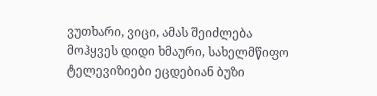ვუთხარი, ვიცი, ამას შეიძლება მოჰყვეს დიდი ხმაური, სახელმწიფო ტელევიზიები ეცდებიან ბუზი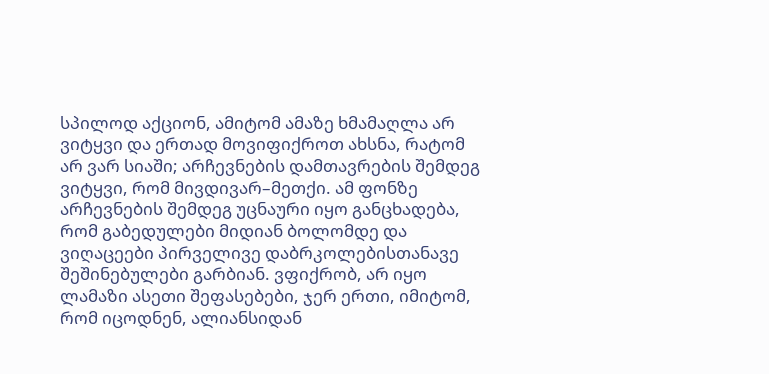სპილოდ აქციონ, ამიტომ ამაზე ხმამაღლა არ ვიტყვი და ერთად მოვიფიქროთ ახსნა, რატომ არ ვარ სიაში; არჩევნების დამთავრების შემდეგ ვიტყვი, რომ მივდივარ–მეთქი. ამ ფონზე არჩევნების შემდეგ უცნაური იყო განცხადება, რომ გაბედულები მიდიან ბოლომდე და ვიღაცეები პირველივე დაბრკოლებისთანავე შეშინებულები გარბიან. ვფიქრობ, არ იყო ლამაზი ასეთი შეფასებები, ჯერ ერთი, იმიტომ, რომ იცოდნენ, ალიანსიდან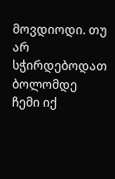მოვდიოდი. თუ არ სჭირდებოდათ ბოლომდე ჩემი იქ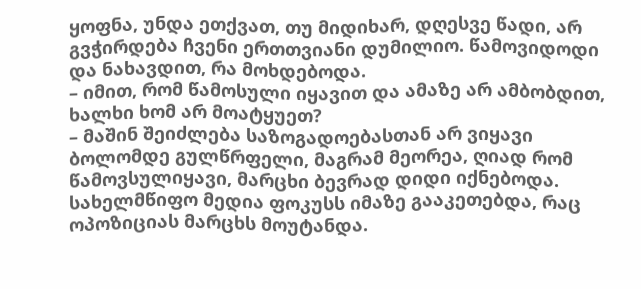ყოფნა, უნდა ეთქვათ, თუ მიდიხარ, დღესვე წადი, არ გვჭირდება ჩვენი ერთთვიანი დუმილიო. წამოვიდოდი და ნახავდით, რა მოხდებოდა.
– იმით, რომ წამოსული იყავით და ამაზე არ ამბობდით, ხალხი ხომ არ მოატყუეთ?
– მაშინ შეიძლება საზოგადოებასთან არ ვიყავი ბოლომდე გულწრფელი, მაგრამ მეორეა, ღიად რომ წამოვსულიყავი, მარცხი ბევრად დიდი იქნებოდა. სახელმწიფო მედია ფოკუსს იმაზე გააკეთებდა, რაც ოპოზიციას მარცხს მოუტანდა.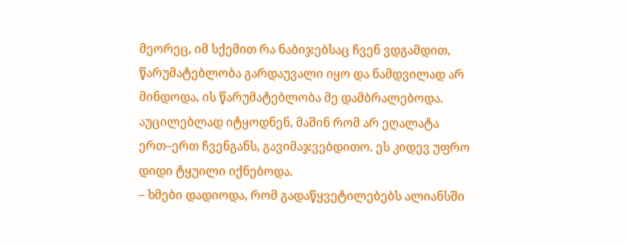მეორეც, იმ სქემით რა ნაბიჯებსაც ჩვენ ვდგამდით, წარუმატებლობა გარდაუვალი იყო და ნამდვილად არ მინდოდა, ის წარუმატებლობა მე დამბრალებოდა. აუცილებლად იტყოდნენ, მაშინ რომ არ ეღალატა ერთ–ერთ ჩვენგანს, გავიმაჯვებდითო. ეს კიდევ უფრო დიდი ტყუილი იქნებოდა.
– ხმები დადიოდა, რომ გადაწყვეტილებებს ალიანსში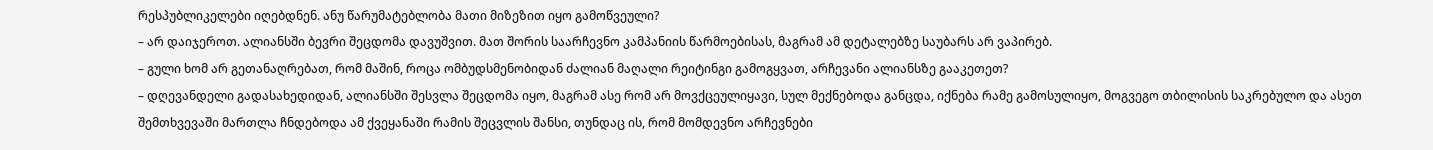რესპუბლიკელები იღებდნენ. ანუ წარუმატებლობა მათი მიზეზით იყო გამოწვეული?
– არ დაიჯეროთ. ალიანსში ბევრი შეცდომა დავუშვით. მათ შორის საარჩევნო კამპანიის წარმოებისას, მაგრამ ამ დეტალებზე საუბარს არ ვაპირებ.
– გული ხომ არ გეთანაღრებათ, რომ მაშინ, როცა ომბუდსმენობიდან ძალიან მაღალი რეიტინგი გამოგყვათ, არჩევანი ალიანსზე გააკეთეთ?
– დღევანდელი გადასახედიდან, ალიანსში შესვლა შეცდომა იყო, მაგრამ ასე რომ არ მოვქცეულიყავი, სულ მექნებოდა განცდა, იქნება რამე გამოსულიყო, მოგვეგო თბილისის საკრებულო და ასეთ შემთხვევაში მართლა ჩნდებოდა ამ ქვეყანაში რამის შეცვლის შანსი, თუნდაც ის, რომ მომდევნო არჩევნები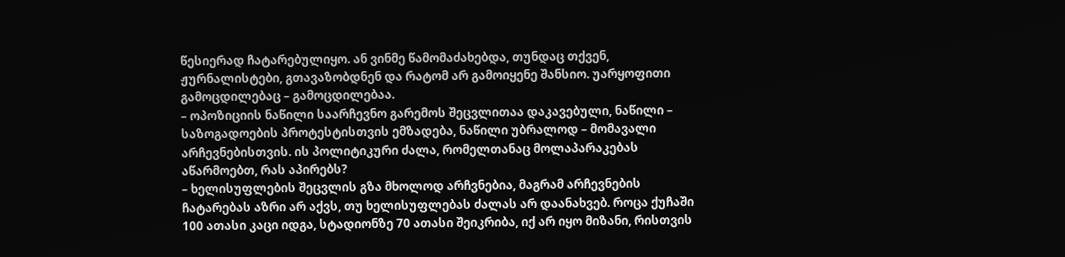წესიერად ჩატარებულიყო. ან ვინმე წამომაძახებდა, თუნდაც თქვენ, ჟურნალისტები, გთავაზობდნენ და რატომ არ გამოიყენე შანსიო. უარყოფითი გამოცდილებაც – გამოცდილებაა.
– ოპოზიციის ნაწილი საარჩევნო გარემოს შეცვლითაა დაკავებული, ნაწილი – საზოგადოების პროტესტისთვის ემზადება, ნაწილი უბრალოდ – მომავალი არჩევნებისთვის. ის პოლიტიკური ძალა, რომელთანაც მოლაპარაკებას აწარმოებთ, რას აპირებს?
– ხელისუფლების შეცვლის გზა მხოლოდ არჩვნებია, მაგრამ არჩევნების ჩატარებას აზრი არ აქვს, თუ ხელისუფლებას ძალას არ დაანახვებ. როცა ქუჩაში 100 ათასი კაცი იდგა, სტადიონზე 70 ათასი შეიკრიბა, იქ არ იყო მიზანი, რისთვის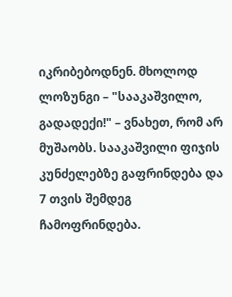იკრიბებოდნენ. მხოლოდ ლოზუნგი – "სააკაშვილო, გადადექი!" – ვნახეთ, რომ არ მუშაობს. სააკაშვილი ფიჯის კუნძელებზე გაფრინდება და 7 თვის შემდეგ ჩამოფრინდება.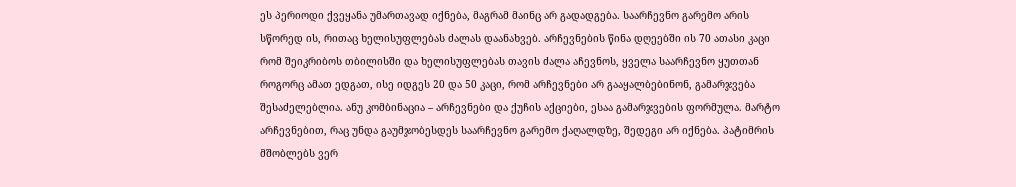ეს პერიოდი ქვეყანა უმართავად იქნება, მაგრამ მაინც არ გადადგება. საარჩევნო გარემო არის სწორედ ის, რითაც ხელისუფლებას ძალას დაანახვებ. არჩევნების წინა დღეებში ის 70 ათასი კაცი რომ შეიკრიბოს თბილისში და ხელისუფლებას თავის ძალა აჩევნოს, ყველა საარჩევნო ყუთთან როგორც ამათ ედგათ, ისე იდგეს 20 და 50 კაცი, რომ არჩევნები არ გააყალბებინონ, გამარჯვება შესაძელებლია. ანუ კომბინაცია – არჩევნები და ქუჩის აქციები, ესაა გამარჯვების ფორმულა. მარტო არჩევნებით, რაც უნდა გაუმჯობესდეს საარჩევნო გარემო ქაღალდზე, შედეგი არ იქნება. პატიმრის მშობლებს ვერ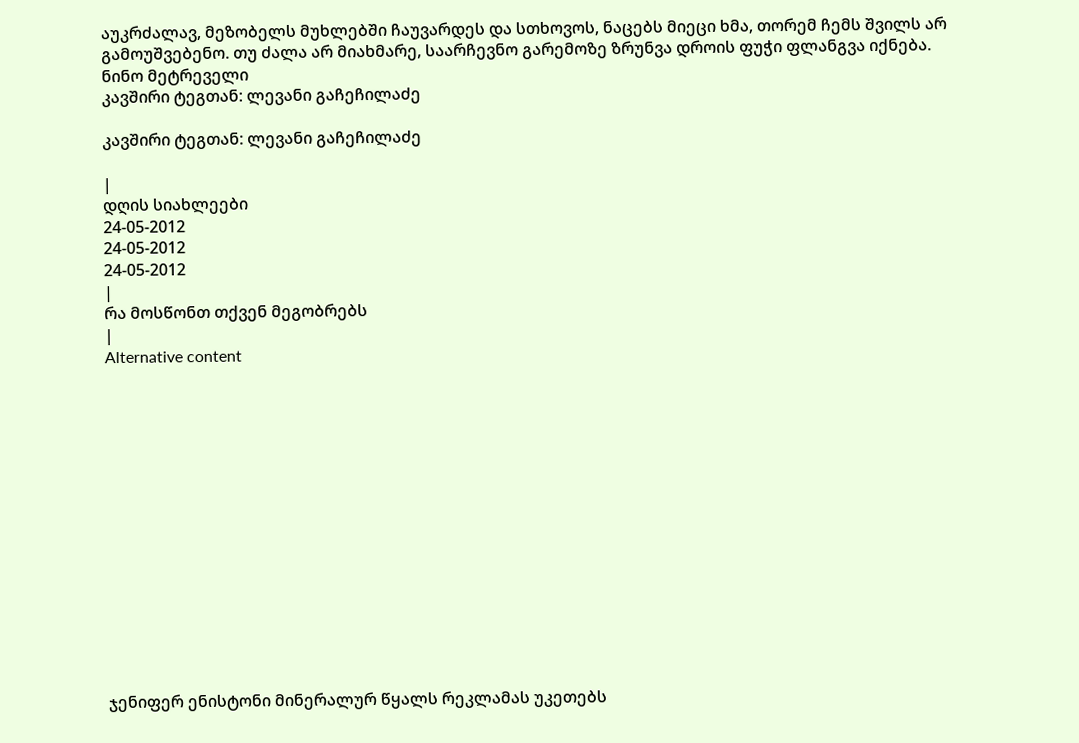აუკრძალავ, მეზობელს მუხლებში ჩაუვარდეს და სთხოვოს, ნაცებს მიეცი ხმა, თორემ ჩემს შვილს არ გამოუშვებენო. თუ ძალა არ მიახმარე, საარჩევნო გარემოზე ზრუნვა დროის ფუჭი ფლანგვა იქნება.
ნინო მეტრეველი
კავშირი ტეგთან: ლევანი გაჩეჩილაძე

კავშირი ტეგთან: ლევანი გაჩეჩილაძე

|
დღის სიახლეები
24-05-2012
24-05-2012
24-05-2012
|
რა მოსწონთ თქვენ მეგობრებს
|
Alternative content















ჯენიფერ ენისტონი მინერალურ წყალს რეკლამას უკეთებს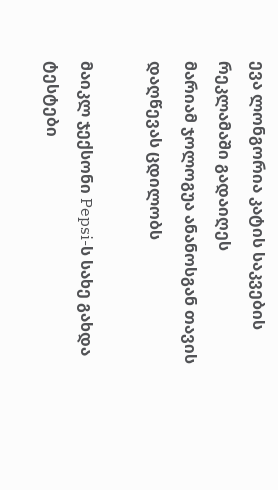ევა ლონგორია კატის საკვების რეკლამაში გადაიღეს
მარიამ ჯოლოგუა ანანოსგან თავის დაღწევას ცდილობს

მაიკლ ჯექსონი Pepsi-ს სახე გახდა
ტესტები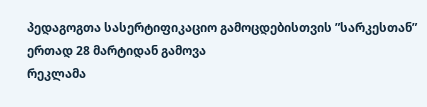პედაგოგთა სასერტიფიკაციო გამოცდებისთვის ”სარკესთან” ერთად 28 მარტიდან გამოვა
რეკლამა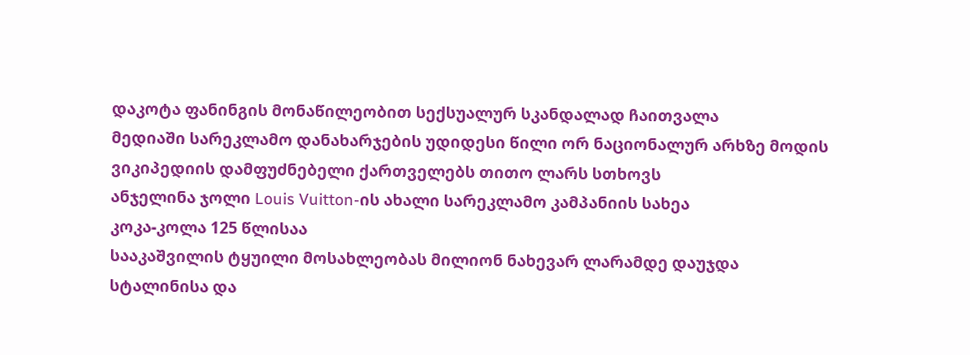დაკოტა ფანინგის მონაწილეობით სექსუალურ სკანდალად ჩაითვალა
მედიაში სარეკლამო დანახარჯების უდიდესი წილი ორ ნაციონალურ არხზე მოდის
ვიკიპედიის დამფუძნებელი ქართველებს თითო ლარს სთხოვს
ანჯელინა ჯოლი Louis Vuitton-ის ახალი სარეკლამო კამპანიის სახეა
კოკა-კოლა 125 წლისაა
სააკაშვილის ტყუილი მოსახლეობას მილიონ ნახევარ ლარამდე დაუჯდა
სტალინისა და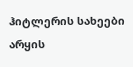ჰიტლერის სახეები არყის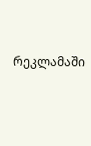რეკლამაში